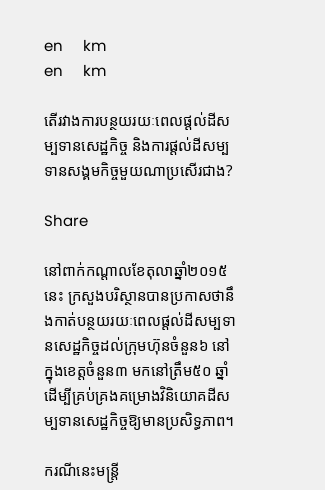en     km
en     km

តើរវាងការបន្ថយរយៈពេលផ្ដល់ដីសម្បទានសេដ្ឋកិច្ច និងការផ្ដល់ដីសម្បទានសង្គមកិច្ចមួយណាប្រសើរជាង?

Share

នៅពាក់កណ្ដាលខែតុលាឆ្នាំ២០១៥នេះ ក្រសួងបរិស្ថានបានប្រកាសថានឹងកាត់បន្ថយរយៈពេលផ្ដល់ដីសម្បទានសេដ្ឋកិច្ចដល់ក្រុមហ៊ុនចំនួន៦ នៅក្នុងខេត្តចំនួន៣ មកនៅត្រឹម៥០ ឆ្នាំ ដើម្បីគ្រប់គ្រងគម្រោងវិនិយោគដីសម្បទានសេដ្ឋកិច្ចឱ្យមានប្រសិទ្ធភាព។

ករណីនេះមន្ត្រី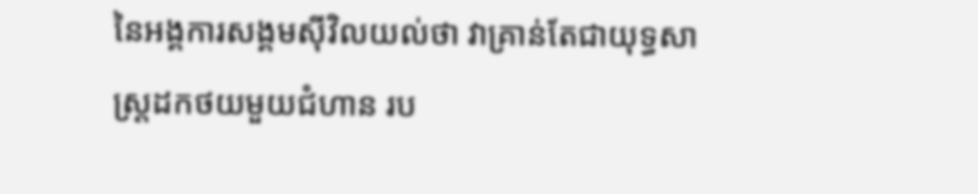នៃអង្គការសង្គមស៊ីវិលយល់ថា វាគ្រាន់តែជាយុទ្ធសាស្ត្រដកថយមួយជំហាន រប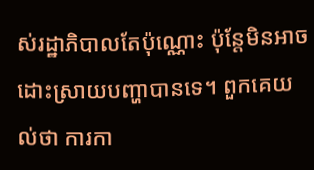ស់រដ្ឋាភិបាលតែប៉ុណ្ណោះ ប៉ុន្តែមិនអាចដោះស្រាយបញ្ហាបានទេ។ ពួកគេយល់ថា ការកា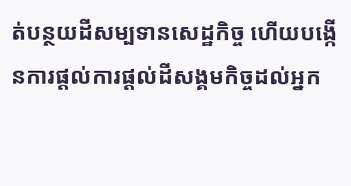ត់បន្ថយដីសម្បទានសេដ្ឋកិច្ច ហើយបង្កើនការផ្ដល់ការផ្ដល់ដីសង្គមកិច្ចដល់អ្នក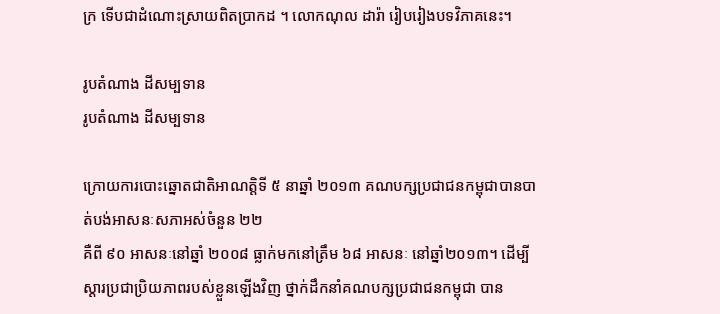ក្រ ទើបជាដំណោះស្រាយពិតប្រាកដ ។ លោកណុល ដារ៉ា រៀបរៀងបទវិភាគនេះ។

រូបតំណាង ដីសម្បទាន
រូបតំណាង ដីសម្បទាន

ក្រោយការបោះឆ្នោតជាតិអាណត្តិទី ៥ នាឆ្នាំ ២០១៣ គណបក្សប្រជាជនកម្ពុជាបានបាត់បង់អាសនៈសភាអស់ចំនួន ២២
គឺពី ៩០ អាសនៈនៅឆ្នាំ ២០០៨ ធ្លាក់មកនៅត្រឹម ៦៨ អាសនៈ នៅឆ្នាំ២០១៣។ ដើម្បីស្តារប្រជាប្រិយភាពរបស់ខ្លួនឡើងវិញ ថ្នាក់ដឹកនាំគណបក្សប្រជាជនកម្ពុជា បាន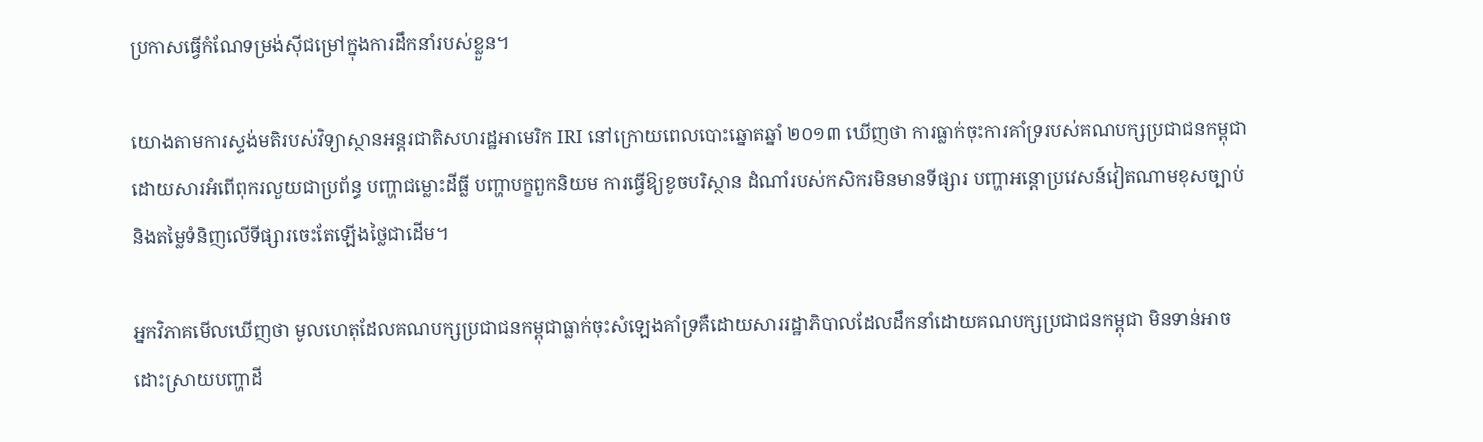ប្រកាសធ្វើកំណែទម្រង់ស៊ីជម្រៅក្នុងការដឹកនាំរបស់ខ្លួន។

យោងតាមការស្ទង់មតិរបស់វិទ្យាស្ថានអន្តរជាតិសហរដ្ឋអាមេរិក IRI នៅក្រោយពេលបោះឆ្នោតឆ្នាំ ២០១៣ ឃើញថា ការធ្លាក់ចុះការគាំទ្ររបស់គណបក្សប្រជាជនកម្ពុជាដោយសារអំពើពុករលួយជាប្រព័ន្ធ បញ្ហាជម្លោះដីធ្លី បញ្ហាបក្ខពួកនិយម ការធ្វើឱ្យខូចបរិស្ថាន ដំណាំរបស់កសិករមិនមានទីផ្សារ បញ្ហាអន្តោប្រវេសន៍វៀតណាមខុសច្បាប់ និងតម្លៃទំនិញលើទីផ្សារចេះតែឡើងថ្លៃជាដើម។

អ្នកវិភាគមើលឃើញថា មូលហេតុដែលគណបក្សប្រជាជនកម្ពុជាធ្លាក់ចុះសំឡេងគាំទ្រគឺដោយសាររដ្ឋាភិបាលដែលដឹកនាំដោយគណបក្សប្រជាជនកម្ពុជា មិនទាន់អាចដោះស្រាយបញ្ហាដី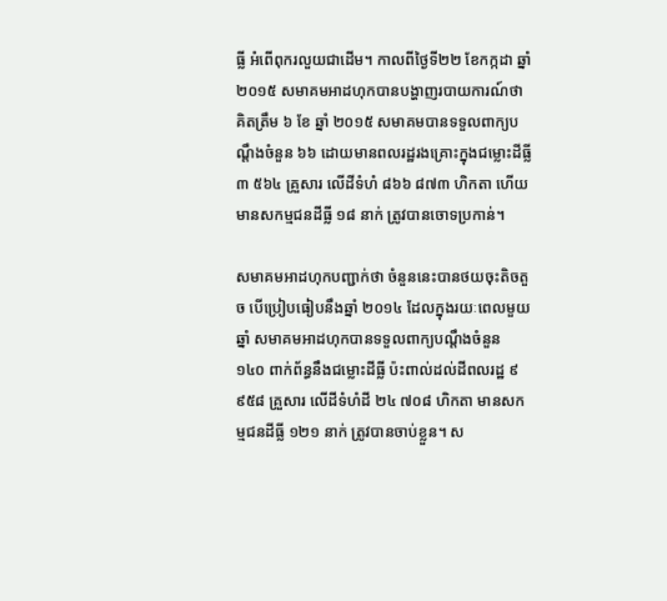ធ្លី អំពើពុករលួយជាដើម។ កាលពីថ្ងៃទី២២ ខែកក្កដា ឆ្នាំ២០១៥ សមាគមអាដហុកបានបង្ហាញរបាយការណ៍ថា គិតត្រឹម ៦ ខែ ឆ្នាំ ២០១៥ សមាគមបានទទួលពាក្យបណ្តឹងចំនួន ៦៦ ដោយមានពលរដ្ឋរងគ្រោះក្នុងជម្លោះដីធ្លី ៣ ៥៦៤ គ្រួសារ លើដីទំហំ ៨៦៦ ៨៧៣ ហិកតា ហើយមានសកម្មជនដីធ្លី ១៨ នាក់ ត្រូវបានចោទប្រកាន់។

សមាគមអាដហុកបញ្ជាក់ថា ចំនួននេះបានថយចុះតិចតួច បើប្រៀបធៀបនឹងឆ្នាំ ២០១៤ ដែលក្នុងរយៈពេលមួយឆ្នាំ សមាគមអាដហុកបានទទួលពាក្យបណ្តឹងចំនួន ១៤០ ពាក់ព័ន្ធនឹងជម្លោះដីធ្លី ប៉ះពាល់ដល់ដីពលរដ្ឋ ៩ ៩៥៨ គ្រួសារ លើដីទំហំដី ២៤ ៧០៨ ហិកតា មានសកម្មជនដីធ្លី ១២១ នាក់ ត្រូវបានចាប់ខ្លួន។ ស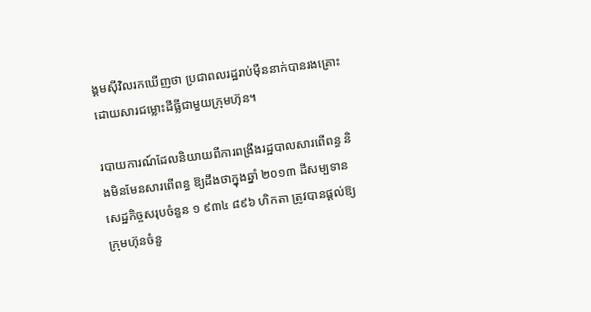ង្គមស៊ីវិលរកឃើញថា ប្រជាពលរដ្ឋរាប់ម៉ឺននាក់បានរងគ្រោះ ដោយសារជម្លោះដីធ្លីជាមួយក្រុមហ៊ុន។

របាយការណ៍ដែលនិយាយពីការពង្រឹងរដ្ឋបាលសារពើពន្ធ និងមិនមែនសារពើពន្ធ ឱ្យដឹងថាក្នុងឆ្នាំ ២០១៣ ដីសម្បទានសេដ្ឋកិច្ចសរុបចំនួន ១ ៩៣៤ ៨៩៦ ហិកតា ត្រូវបានផ្តល់ឱ្យក្រុមហ៊ុនចំនួ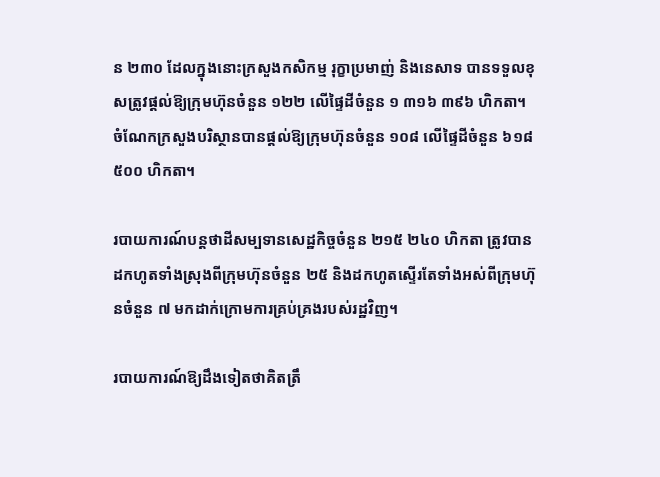ន ២៣០ ដែលក្នុងនោះក្រសួងកសិកម្ម រុក្ខាប្រមាញ់ និងនេសាទ បានទទួលខុសត្រូវផ្តល់ឱ្យក្រុមហ៊ុនចំនួន ១២២ លើផ្ទៃដីចំនួន ១ ៣១៦ ៣៩៦ ហិកតា។ ចំណែកក្រសួងបរិស្ថានបានផ្តល់ឱ្យក្រុមហ៊ុនចំនួន ១០៨ លើផ្ទៃដីចំនួន ៦១៨ ៥០០ ហិកតា។

របាយការណ៍បន្តថាដីសម្បទានសេដ្ឋកិច្ចចំនួន ២១៥ ២៤០ ហិកតា ត្រូវបានដកហូតទាំងស្រុងពីក្រុមហ៊ុនចំនួន ២៥ និងដកហូតស្ទើរតែទាំងអស់ពីក្រុមហ៊ុនចំនួន ៧ មកដាក់ក្រោមការគ្រប់គ្រងរបស់រដ្ឋវិញ។

របាយការណ៍ឱ្យដឹងទៀតថាគិតត្រឹ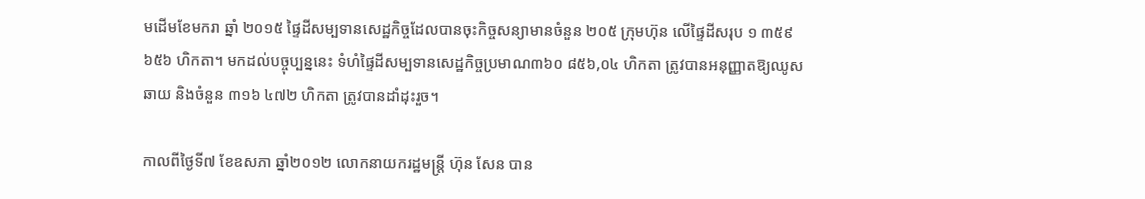មដើមខែមករា ឆ្នាំ ២០១៥ ផ្ទៃដីសម្បទានសេដ្ឋកិច្ចដែលបានចុះកិច្ចសន្យាមានចំនួន ២០៥ ក្រុមហ៊ុន លើផ្ទៃដីសរុប ១ ៣៥៩ ៦៥៦ ហិកតា។ មកដល់បច្ចុប្បន្ននេះ ទំហំផ្ទៃដីសម្បទានសេដ្ឋកិច្ចប្រមាណ៣៦០ ៨៥៦,០៤ ហិកតា ត្រូវបានអនុញ្ញាតឱ្យឈូសឆាយ និងចំនួន ៣១៦ ៤៧២ ហិកតា ត្រូវបានដាំដុះរួច។

កាលពីថ្ងៃទី៧ ខែឧសភា ឆ្នាំ២០១២ លោកនាយករដ្ឋមន្ត្រី ហ៊ុន សែន បាន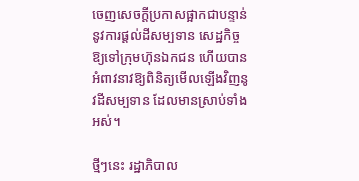ចេញសេចក្តីប្រកាសផ្អាកជាបន្ទាន់នូវការផ្តល់ដីសម្បទាន សេដ្ឋកិច្ច ឱ្យទៅក្រុមហ៊ុនឯកជន ហើយបានអំពាវនាវឱ្យពិនិត្យមើលឡើងវិញនូវដីសម្បទាន ដែលមានស្រាប់ទាំងអស់។

ថ្មីៗនេះ រដ្ឋាភិបាល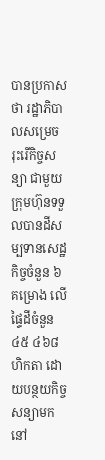បានប្រកាសថា រដ្ឋាភិបាលសម្រេចរុះរើកិច្ចសន្យា ជាមួយក្រុមហ៊ុនទទួលបានដីសម្បទានសេដ្ឋកិច្ចចំនួន ៦ គម្រោង លើផ្ទៃដីចំនួន ៤៥ ៤៦៨ ហិកតា ដោយបន្ថយកិច្ចសន្យាមកនៅ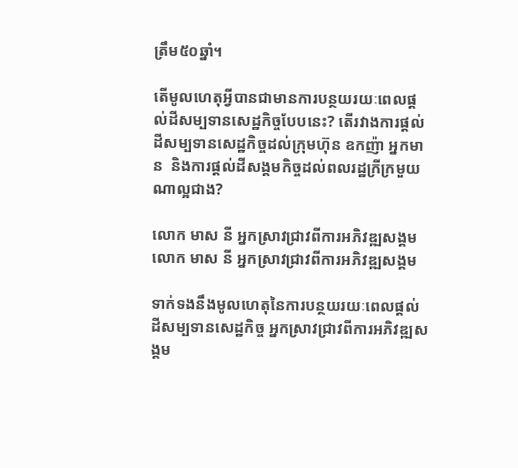ត្រឹម៥០ឆ្នាំ។

តើមូលហេតុអ្វីបានជាមានការបន្ថយរយៈពេលផ្ដល់ដីសម្បទានសេដ្ឋកិច្ចបែបនេះ? តើរវាងការផ្ដល់ដីសម្បទានសេដ្ឋកិច្ចដល់ក្រុមហ៊ុន ឧកញ៉ា អ្នកមាន  និងការផ្ដល់ដីសង្គមកិច្ចដល់ពលរដ្ឋក្រីក្រមួយណាល្អជាង?

លោក មាស នី អ្នកស្រាវជ្រាវពីការអភិវឌ្ឍសង្គម
លោក មាស នី អ្នកស្រាវជ្រាវពីការអភិវឌ្ឍសង្គម

ទាក់ទងនឹងមូលហេតុនៃការបន្ថយរយៈពេលផ្ដល់ដីសម្បទានសេដ្ឋកិច្ច អ្នកស្រាវជ្រាវពីការអភិវឌ្ឍសង្គម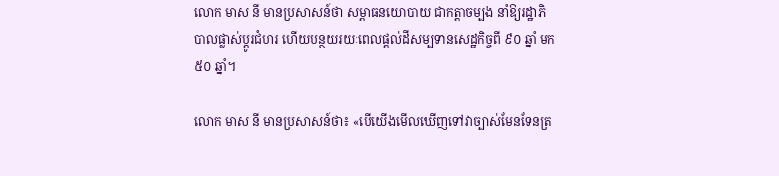លោក មាស នី មានប្រសាសន៍ថា សម្ពាធនយោបាយ ជាកត្តាចម្បង នាំឱ្យរដ្ឋាភិបាលផ្លាស់ប្ដូរជំហរ ហើយបន្ថយរយៈពេលផ្ដល់ដីសម្បទានសេដ្ឋកិច្ចពី ៩០ ឆ្នាំ មក ៥០ ឆ្នាំ។

លោក មាស នី មានប្រសាសន៍ថា៖ «បើយើងមើលឃើញទៅវាច្បាស់មែនទែនត្រ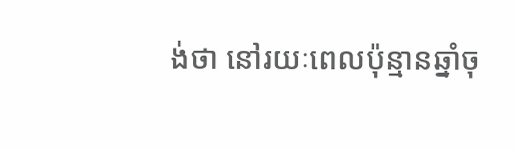ង់ថា នៅរយៈពេលប៉ុន្មានឆ្នាំចុ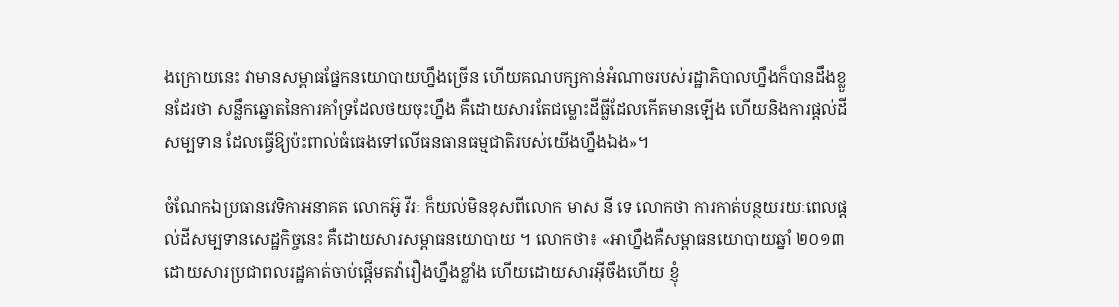ងក្រោយនេះ វាមានសម្ពាធផ្នែកនយោបាយហ្នឹងច្រើន ហើយគណបក្សកាន់អំណាចរបស់រដ្ឋាភិបាលហ្នឹងក៏បានដឹងខ្លួនដែរថា សន្លឹកឆ្នោតនៃការគាំទ្រដែលថយចុះហ្នឹង គឺដោយសារតែជម្លោះដីធ្លីដែលកើតមានឡើង ហើយនិងការផ្ដល់ដីសម្បទាន ដែលធ្វើឱ្យប៉ះពាល់ធំធេងទៅលើធនធានធម្មជាតិរបស់យើងហ្នឹងឯង»។

ចំណែកឯប្រធានវេទិកាអនាគត លោកអ៊ូ វីរៈ ក៏យល់មិនខុសពីលោក មាស នី ទេ លោកថា ការកាត់បន្ថយរយៈពេលផ្ដល់ដីសម្បទានសេដ្ឋកិច្ចនេះ គឺដោយសារសម្ពាធនយោបាយ ។ លោកថា៖ «អាហ្នឹងគឺសម្ពាធនយោបាយឆ្នាំ ២០១៣ ដោយសារប្រជាពលរដ្ឋគាត់ចាប់ផ្ដើមតវ៉ារឿងហ្នឹងខ្លាំង ហើយដោយសារអ៊‍ីចឹងហើយ ខ្ញុំ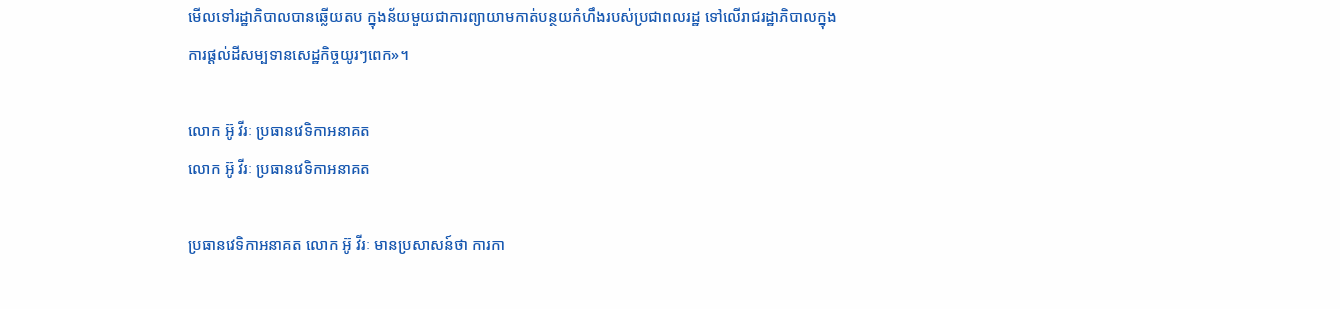មើលទៅរដ្ឋាភិបាលបានឆ្លើយតប ក្នុងន័យមួយជាការព្យាយាមកាត់បន្ថយកំហឹងរបស់ប្រជាពលរដ្ឋ ទៅលើរាជរដ្ឋាភិបាលក្នុងការផ្ដល់ដីសម្បទានសេដ្ឋកិច្ចយូរៗពេក»។

លោក អ៊ូ វីរៈ ប្រធានវេទិកាអនាគត
លោក អ៊ូ វីរៈ ប្រធានវេទិកាអនាគត

ប្រធានវេទិកាអនាគត លោក អ៊ូ វីរៈ មានប្រសាសន៍ថា ការកា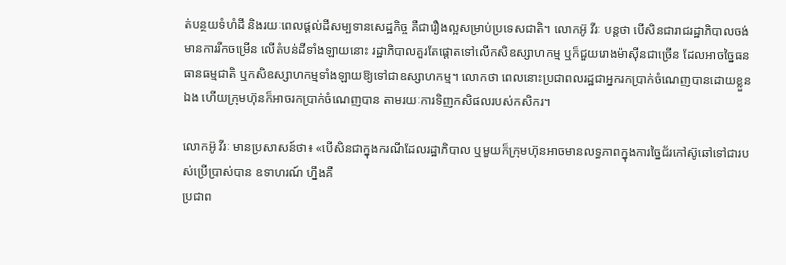ត់បន្ថយទំហំដី និងរយៈពេលផ្ដល់ដីសម្បទានសេដ្ឋកិច្ច គឺជារឿងល្អសម្រាប់ប្រទេសជាតិ។ លោកអ៊ូ វីរៈ បន្តថា បើសិនជារាជរដ្ឋាភិបាលចង់មានការរីកចម្រើន លើតំបន់ដីទាំងឡាយនោះ រដ្ឋាភិបាលគួរតែផ្ដោតទៅលើកសិឧស្សាហកម្ម ឬក៏ជួយរោងម៉ាស៊ីនជាច្រើន ដែលអាចច្នៃធនធានធម្មជាតិ ឬកសិឧស្សាហកម្មទាំងឡាយឱ្យទៅជាឧស្សាហកម្ម។ លោកថា ពេលនោះប្រជាពលរដ្ឋជាអ្នករកប្រាក់ចំណេញបានដោយខ្លួនឯង ហើយក្រុមហ៊ុនក៏អាចរកប្រាក់ចំណេញបាន តាមរយៈការទិញកសិផលរបស់កសិករ។

លោកអ៊ូ វីរៈ មានប្រសាសន៍ថា៖ «បើសិនជាក្នុងករណីដែលរដ្ឋាភិបាល ឬមួយក៏ក្រុមហ៊ុនអាចមានលទ្ធភាពក្នុងការច្នៃជ័រកៅស៊ូឆៅទៅជារបស់ប្រើប្រាស់បាន ឧទាហរណ៍ ហ្នឹងគឺ
ប្រជាព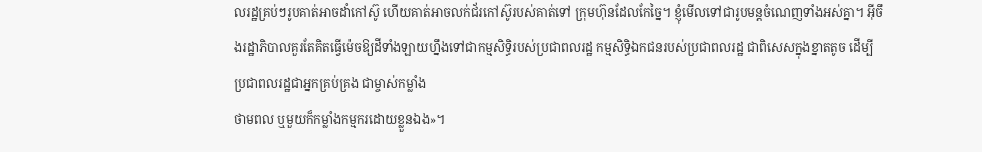លរដ្ឋគ្រប់ៗរូបគាត់អាចដាំកៅស៊ូ ហើយគាត់អាចលក់ជ័រកៅស៊ូរបស់គាត់ទៅ ក្រុមហ៊ុនដែលកែច្នៃ។ ខ្ញុំមើលទៅជារូបមន្តចំណេញទាំងអស់គ្នា។ អ៊‍ីចឹងរដ្ឋាភិបាលគួរតែគិតធ្វើម៉េចឱ្យដីទាំងឡាយហ្នឹងទៅជាកម្មសិទ្ធិរបស់ប្រជាពលរដ្ឋ កម្មសិទ្ធិឯកជនរបស់ប្រជាពលរដ្ឋ ជាពិសេសក្នុងខ្នាតតូច ដើម្បីប្រជាពលរដ្ឋជាអ្នកគ្រប់គ្រង ជាម្ចាស់កម្លាំង
ថាមពល ឬមួយក៏កម្លាំងកម្មករដោយខ្លួនឯង»។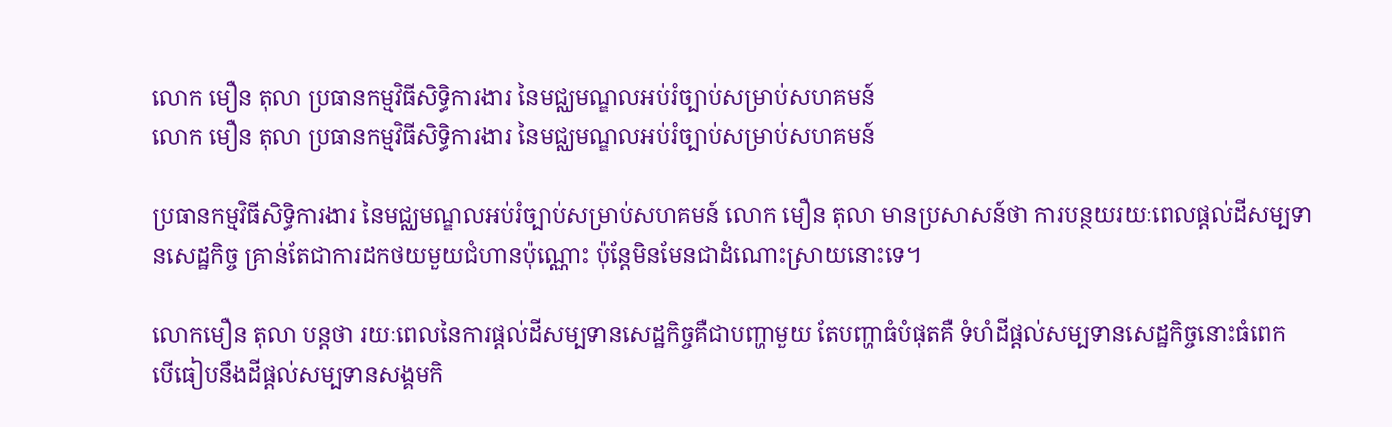លោក មឿន តុលា ប្រធានកម្មវិធីសិទ្ធិការងារ នៃមជ្ឈមណ្ឌលអប់រំច្បាប់សម្រាប់សហគមន៍
លោក មឿន តុលា ប្រធានកម្មវិធីសិទ្ធិការងារ នៃមជ្ឈមណ្ឌលអប់រំច្បាប់សម្រាប់សហគមន៍

ប្រធានកម្មវិធីសិទ្ធិការងារ នៃមជ្ឈមណ្ឌលអប់រំច្បាប់សម្រាប់សហគមន៍ លោក មឿន តុលា មានប្រសាសន៍ថា ការបន្ថយរយៈពេលផ្ដល់ដីសម្បទានសេដ្ឋកិច្ច គ្រាន់តែជាការដកថយមួយជំហានប៉ុណ្ណោះ ប៉ុន្តែមិនមែនជាដំណោះស្រាយនោះទេ។

លោកមឿន តុលា បន្តថា រយៈពេលនៃការផ្ដល់ដីសម្បទានសេដ្ឋកិច្ចគឺជាបញ្ហាមួយ តែបញ្ហាធំបំផុតគឺ ទំហំដីផ្ដល់សម្បទានសេដ្ឋកិច្ចនោះធំពេក បើធៀបនឹងដីផ្ដល់សម្បទានសង្គមកិ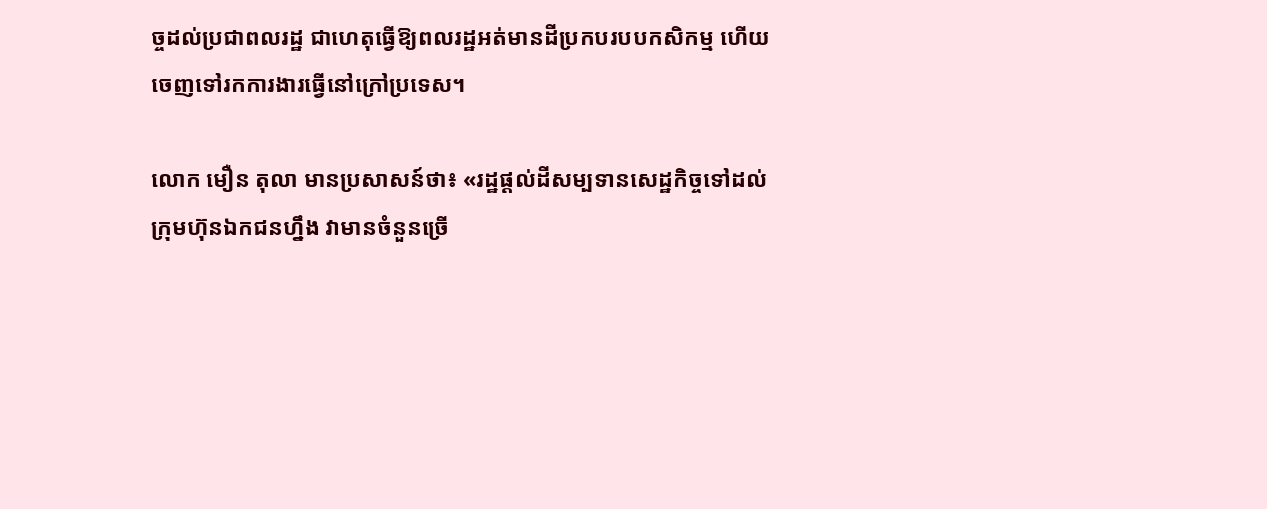ច្ចដល់ប្រជាពលរដ្ឋ ជាហេតុធ្វើឱ្យពលរដ្ឋអត់មានដីប្រកបរបបកសិកម្ម ហើយចេញទៅរកការងារធ្វើនៅក្រៅប្រទេស។

លោក មឿន តុលា មានប្រសាសន៍ថា៖ «រដ្ឋផ្ដល់ដីសម្បទានសេដ្ឋកិច្ចទៅដល់ក្រុមហ៊ុនឯកជនហ្នឹង វាមានចំនួនច្រើ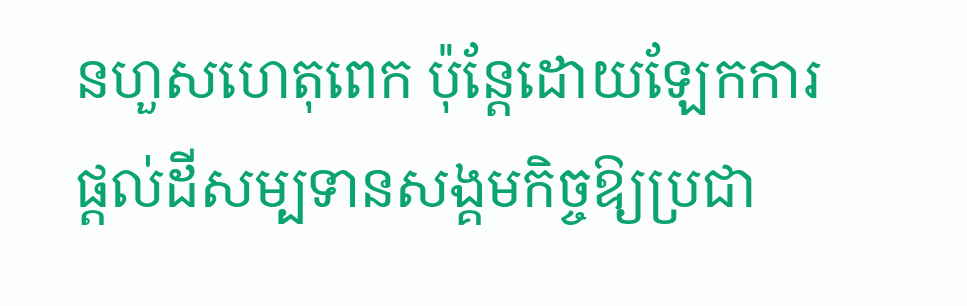នហួសហេតុពេក ប៉ុន្តែដោយឡែកការផ្ដល់ដីសម្បទានសង្គមកិច្ចឱ្យប្រជា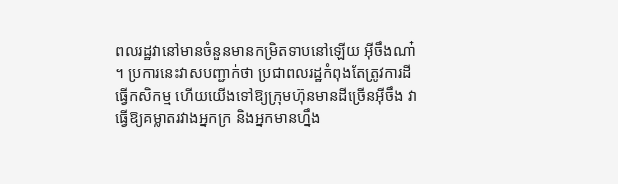ពលរដ្ឋវានៅមានចំនួនមានកម្រិតទាបនៅឡើយ អ៊‍ីចឹងណា៎។ ប្រការនេះវាសបញ្ជាក់ថា ប្រជាពលរដ្ឋកំពុងតែត្រូវការដីធ្វើកសិកម្ម ហើយយើងទៅឱ្យក្រុមហ៊ុនមានដីច្រើនអ៊‍ីចឹង វាធ្វើឱ្យគម្លាតរវាងអ្នកក្រ និងអ្នកមានហ្នឹង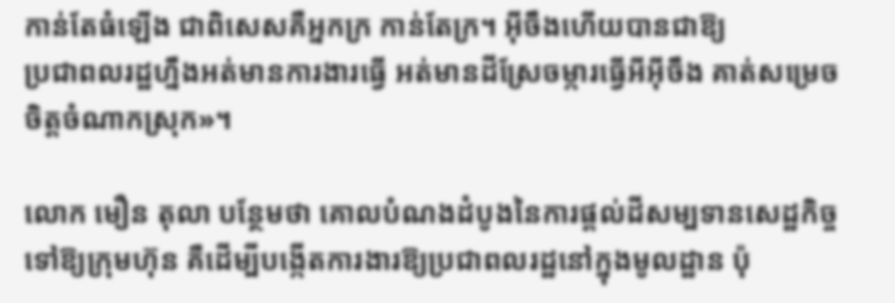កាន់តែធំឡើង ជាពិសេសគឺអ្នកក្រ កាន់តែក្រ។ អ៊‍ីចឹងហើយបានជាឱ្យ
ប្រជាពលរដ្ឋហ្នឹងអត់មានការងារធ្វើ អត់មានដីស្រែចម្ការធ្វើអីអ៊‍ីចឹង គាត់សម្រេចចិត្តចំណាកស្រុក»។

លោក មឿន តុលា បន្ថែមថា គោលបំណងដំបូងនៃការផ្ដល់ដីសម្បទានសេដ្ឋកិច្ចទៅឱ្យក្រុមហ៊ុន គឺដើម្បីបង្កើតការងារឱ្យប្រជាពលរដ្ឋនៅក្នុងមូលដ្ឋាន ប៉ុ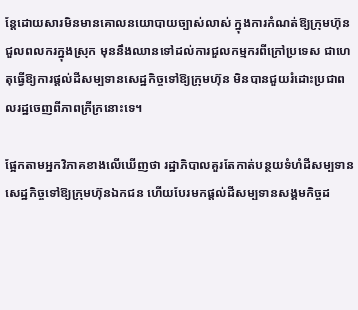ន្តែដោយសារមិនមានគោលនយោបាយច្បាស់លាស់ ក្នុងការកំណត់ឱ្យក្រុមហ៊ុនជួលពលករក្នុងស្រុក មុននឹងឈានទៅដល់ការជួលកម្មករពីក្រៅប្រទេស ជាហេតុធ្វើឱ្យការផ្ដល់ដីសម្បទានសេដ្ឋកិច្ចទៅឱ្យក្រុមហ៊ុន មិនបានជួយរំដោះប្រជាពលរដ្ឋចេញពីភាពក្រីក្រនោះទេ។

ផ្អែកតាមអ្នកវិភាគខាងលើឃើញថា រដ្ឋាភិបាលគួរតែកាត់បន្ថយទំហំដីសម្បទានសេដ្ឋកិច្ចទៅឱ្យក្រុមហ៊ុនឯកជន ហើយបែរមកផ្ដល់ដីសម្បទានសង្គមកិច្ចដ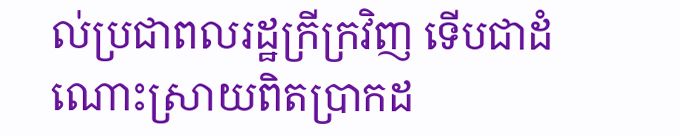ល់ប្រជាពលរដ្ឋក្រីក្រវិញ ទើបជាដំណោះស្រាយពិតប្រាកដ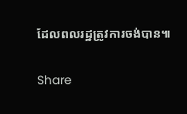ដែលពលរដ្ឋត្រូវការចង់បាន៕

Share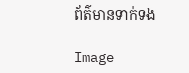ព័ត៌មានទាក់ទង

Image